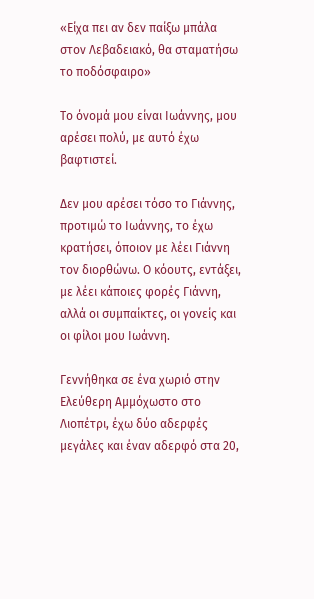«Είχα πει αν δεν παίξω μπάλα στον Λεβαδειακό, θα σταματήσω το ποδόσφαιρο»

Το όνομά μου είναι Ιωάννης, μου αρέσει πολύ, με αυτό έχω βαφτιστεί.

Δεν μου αρέσει τόσο το Γιάννης, προτιμώ το Ιωάννης, το έχω κρατήσει, όποιον με λέει Γιάννη τον διορθώνω. Ο κόουτς, εντάξει, με λέει κάποιες φορές Γιάννη, αλλά οι συμπαίκτες, οι γονείς και οι φίλοι μου Ιωάννη.

Γεννήθηκα σε ένα χωριό στην Ελεύθερη Αμμόχωστο στο Λιοπέτρι, έχω δύο αδερφές μεγάλες και έναν αδερφό στα 20,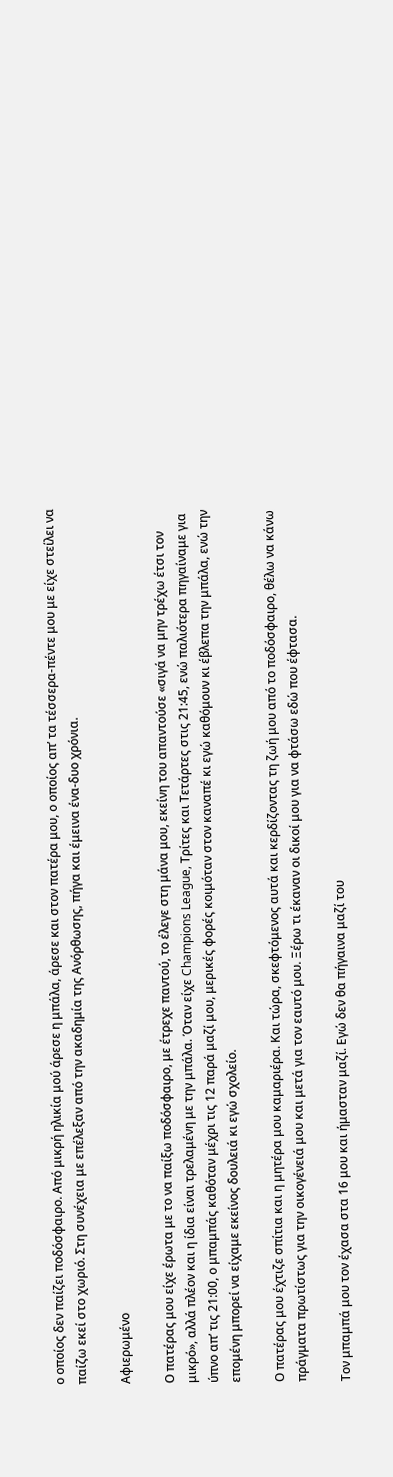ο οποίος δεν παίζει ποδόσφαιρο. Από μικρή ηλικία μού άρεσε η μπάλα, άρεσε και στον πατέρα μου, ο οποίος απ’ τα τέσσερα-πέντε μου με είχε στείλει να παίζω εκεί στο χωριό. Στη συνέχεια με επέλεξαν από την ακαδημία της Ανόρθωσης, πήγα και έμεινα ένα-δυο χρόνια.

Αφιερωμένο

Ο πατέρας μου είχε έρωτα με το να παίξω ποδόσφαιρο, με έτρεχε παντού, το έλεγε στη μάνα μου, εκείνη του απαντούσε «σιγά να μην τρέχω έτσι τον μικρό», αλλά πλέον και η ίδια είναι τρελαμένη με την μπάλα. Όταν είχε Champions League, Τρίτες και Τετάρτες στις 21:45, ενώ παλιότερα πηγαίναμε για ύπνο απ’ τις 21:00, ο μπαμπάς καθόταν μέχρι τις 12 παρά μαζί μου, μερικές φορές κοιμόταν στον καναπέ κι εγώ καθόμουν κι έβλεπα την μπάλα, ενώ την επομένη μπορεί να είχαμε εκείνος δουλειά κι εγώ σχολείο.

Ο πατέρας μου έχτιζε σπίτια και η μητέρα μου καμαριέρα. Και τώρα, σκεφτόμενος αυτά και κερδίζοντας τη ζωή μου από το ποδόσφαιρο, θέλω να κάνω πράγματα πρωτίστως για την οικογένειά μου και μετά για τον εαυτό μου. Ξέρω τι έκαναν οι δικοί μου για να φτάσω εδώ που έφτασα.

Τον μπαμπά μου τον έχασα στα 16 μου και ήμασταν μαζί. Εγώ δεν θα πήγαινα μαζί του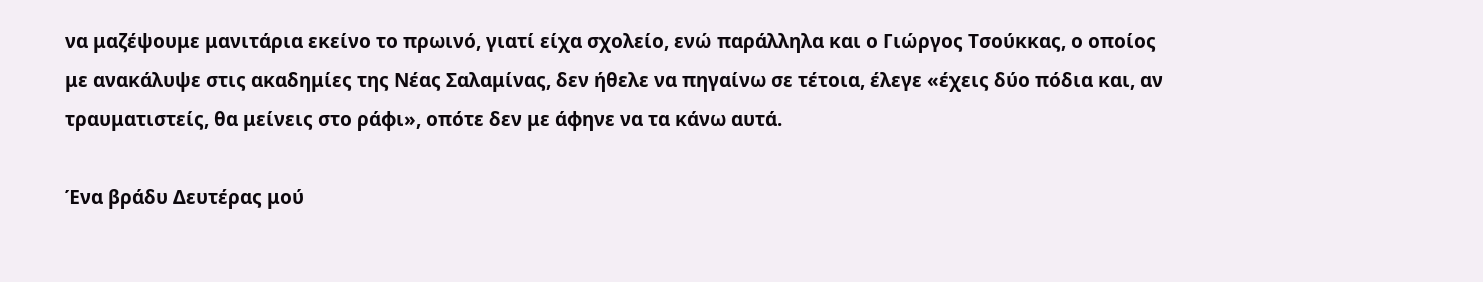να μαζέψουμε μανιτάρια εκείνο το πρωινό, γιατί είχα σχολείο, ενώ παράλληλα και ο Γιώργος Τσούκκας, ο οποίος με ανακάλυψε στις ακαδημίες της Νέας Σαλαμίνας, δεν ήθελε να πηγαίνω σε τέτοια, έλεγε «έχεις δύο πόδια και, αν τραυματιστείς, θα μείνεις στο ράφι», οπότε δεν με άφηνε να τα κάνω αυτά.

Ένα βράδυ Δευτέρας μού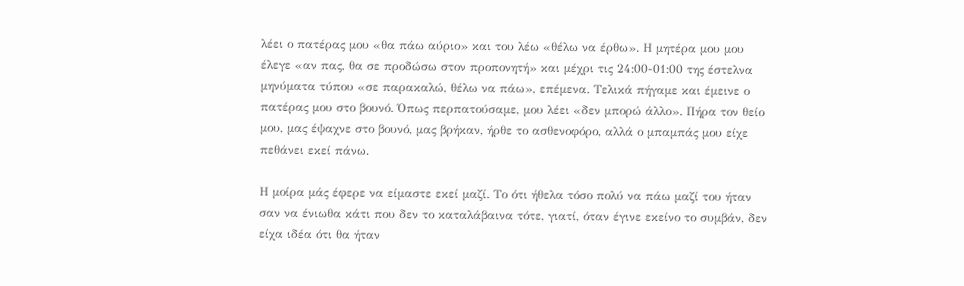λέει ο πατέρας μου «θα πάω αύριο» και του λέω «θέλω να έρθω». Η μητέρα μου μου έλεγε «αν πας, θα σε προδώσω στον προπονητή» και μέχρι τις 24:00-01:00 της έστελνα μηνύματα τύπου «σε παρακαλώ, θέλω να πάω», επέμενα. Τελικά πήγαμε και έμεινε ο πατέρας μου στο βουνό. Όπως περπατούσαμε, μου λέει «δεν μπορώ άλλο». Πήρα τον θείο μου, μας έψαχνε στο βουνό, μας βρήκαν, ήρθε το ασθενοφόρο, αλλά ο μπαμπάς μου είχε πεθάνει εκεί πάνω.

Η μοίρα μάς έφερε να είμαστε εκεί μαζί. Το ότι ήθελα τόσο πολύ να πάω μαζί του ήταν σαν να ένιωθα κάτι που δεν το καταλάβαινα τότε, γιατί, όταν έγινε εκείνο το συμβάν, δεν είχα ιδέα ότι θα ήταν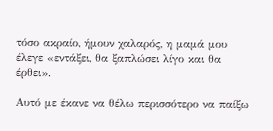τόσο ακραίο, ήμουν χαλαρός, η μαμά μου έλεγε «εντάξει, θα ξαπλώσει λίγο και θα έρθει».

Αυτό με έκανε να θέλω περισσότερο να παίξω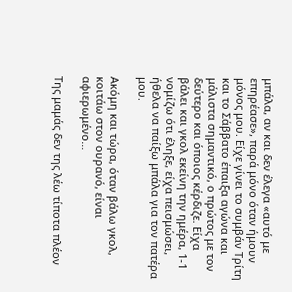μπάλα, αν και δεν έλεγα «αυτό με επηρέασε», παρά μόνο όταν ήμουν μόνος μου. Είχε γίνει το συμβάν Τρίτη και το Σάββατο έπαιξα αγώνα και μάλιστα σημαντικό, ο πρώτος με τον δεύτερο και όποιος κέρδιζε. Είχα βάλει και γκολ εκείνη την ημέρα, 1-1 νομίζω ότι έληξε, είχα πεισμώσει, ήθελα να παίξω μπάλα για τον πατέρα μου.

Ακόμη και τώρα, όταν βάλω γκολ, κοιτάω στον ουρανό, είναι αφιερωμένο…

Της μαμάς δεν της λέω τίποτα πλέον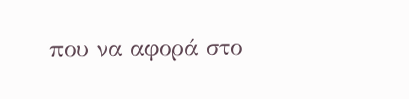που να αφορά στο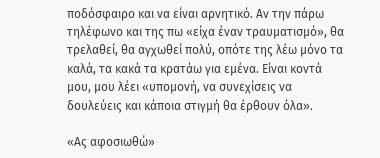ποδόσφαιρο και να είναι αρνητικό. Αν την πάρω τηλέφωνο και της πω «είχα έναν τραυματισμό», θα τρελαθεί, θα αγχωθεί πολύ, οπότε της λέω μόνο τα καλά, τα κακά τα κρατάω για εμένα. Είναι κοντά μου, μου λέει «υπομονή, να συνεχίσεις να δουλεύεις και κάποια στιγμή θα έρθουν όλα».

«Ας αφοσιωθώ»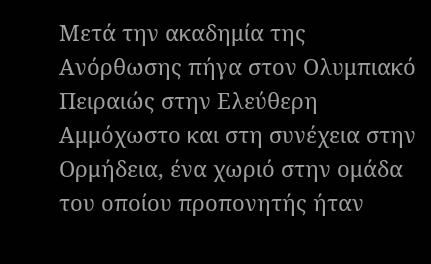Μετά την ακαδημία της Ανόρθωσης πήγα στον Ολυμπιακό Πειραιώς στην Ελεύθερη Αμμόχωστο και στη συνέχεια στην Ορμήδεια, ένα χωριό στην ομάδα του οποίου προπονητής ήταν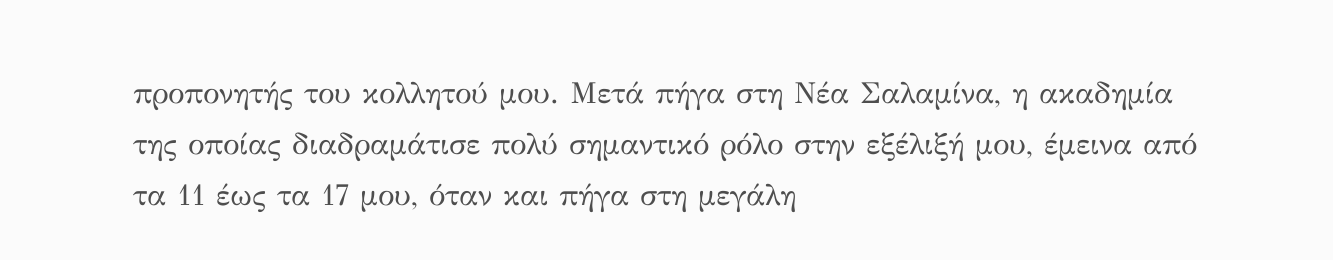προπονητής του κολλητού μου. Μετά πήγα στη Νέα Σαλαμίνα, η ακαδημία της οποίας διαδραμάτισε πολύ σημαντικό ρόλο στην εξέλιξή μου, έμεινα από τα 11 έως τα 17 μου, όταν και πήγα στη μεγάλη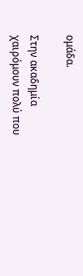ομάδα.

Στην ακαδημία χαιρόμουν πολύ που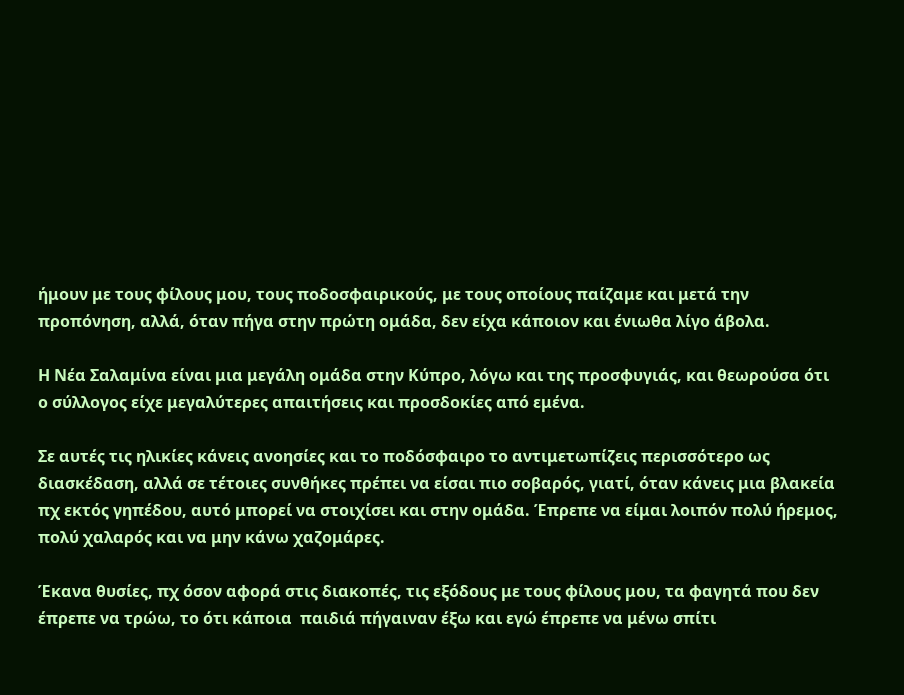ήμουν με τους φίλους μου, τους ποδοσφαιρικούς, με τους οποίους παίζαμε και μετά την προπόνηση, αλλά, όταν πήγα στην πρώτη ομάδα, δεν είχα κάποιον και ένιωθα λίγο άβολα.

Η Νέα Σαλαμίνα είναι μια μεγάλη ομάδα στην Κύπρο, λόγω και της προσφυγιάς, και θεωρούσα ότι ο σύλλογος είχε μεγαλύτερες απαιτήσεις και προσδοκίες από εμένα.

Σε αυτές τις ηλικίες κάνεις ανοησίες και το ποδόσφαιρο το αντιμετωπίζεις περισσότερο ως διασκέδαση, αλλά σε τέτοιες συνθήκες πρέπει να είσαι πιο σοβαρός, γιατί, όταν κάνεις μια βλακεία πχ εκτός γηπέδου, αυτό μπορεί να στοιχίσει και στην ομάδα. Έπρεπε να είμαι λοιπόν πολύ ήρεμος, πολύ χαλαρός και να μην κάνω χαζομάρες.

Έκανα θυσίες, πχ όσον αφορά στις διακοπές, τις εξόδους με τους φίλους μου, τα φαγητά που δεν έπρεπε να τρώω, το ότι κάποια  παιδιά πήγαιναν έξω και εγώ έπρεπε να μένω σπίτι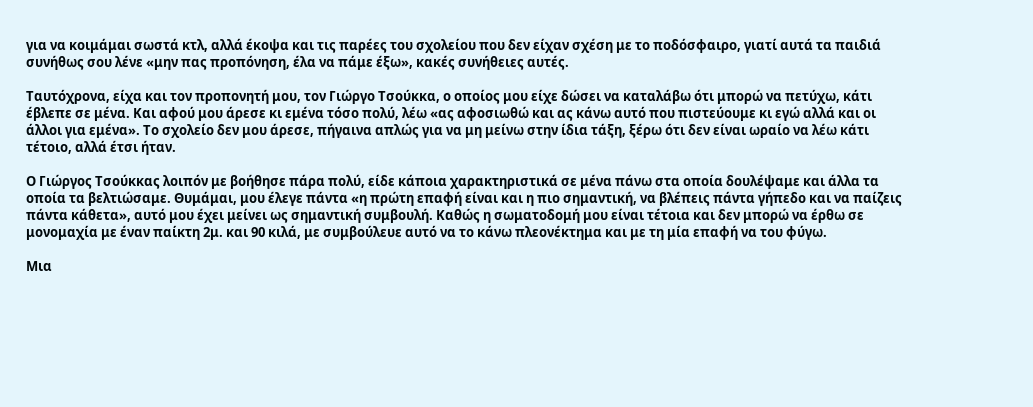για να κοιμάμαι σωστά κτλ, αλλά έκοψα και τις παρέες του σχολείου που δεν είχαν σχέση με το ποδόσφαιρο, γιατί αυτά τα παιδιά συνήθως σου λένε «μην πας προπόνηση, έλα να πάμε έξω», κακές συνήθειες αυτές.

Ταυτόχρονα, είχα και τον προπονητή μου, τον Γιώργο Τσούκκα, ο οποίος μου είχε δώσει να καταλάβω ότι μπορώ να πετύχω, κάτι έβλεπε σε μένα. Και αφού μου άρεσε κι εμένα τόσο πολύ, λέω «ας αφοσιωθώ και ας κάνω αυτό που πιστεύουμε κι εγώ αλλά και οι άλλοι για εμένα». Το σχολείο δεν μου άρεσε, πήγαινα απλώς για να μη μείνω στην ίδια τάξη, ξέρω ότι δεν είναι ωραίο να λέω κάτι τέτοιο, αλλά έτσι ήταν.

Ο Γιώργος Τσούκκας λοιπόν με βοήθησε πάρα πολύ, είδε κάποια χαρακτηριστικά σε μένα πάνω στα οποία δουλέψαμε και άλλα τα οποία τα βελτιώσαμε. Θυμάμαι, μου έλεγε πάντα «η πρώτη επαφή είναι και η πιο σημαντική, να βλέπεις πάντα γήπεδο και να παίζεις πάντα κάθετα», αυτό μου έχει μείνει ως σημαντική συμβουλή. Καθώς η σωματοδομή μου είναι τέτοια και δεν μπορώ να έρθω σε μονομαχία με έναν παίκτη 2μ. και 90 κιλά, με συμβούλευε αυτό να το κάνω πλεονέκτημα και με τη μία επαφή να του φύγω.

Μια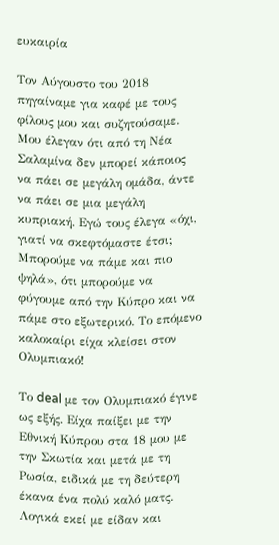ευκαιρία

Τον Αύγουστο του 2018 πηγαίναμε για καφέ με τους φίλους μου και συζητούσαμε. Μου έλεγαν ότι από τη Νέα Σαλαμίνα δεν μπορεί κάποιος να πάει σε μεγάλη ομάδα, άντε να πάει σε μια μεγάλη κυπριακή. Εγώ τους έλεγα «όχι, γιατί να σκεφτόμαστε έτσι; Μπορούμε να πάμε και πιο ψηλά», ότι μπορούμε να φύγουμε από την Κύπρο και να πάμε στο εξωτερικό. Το επόμενο καλοκαίρι είχα κλείσει στον Ολυμπιακό!

Το deal με τον Ολυμπιακό έγινε ως εξής. Είχα παίξει με την Εθνική Κύπρου στα 18 μου με την Σκωτία και μετά με τη Ρωσία, ειδικά με τη δεύτερη έκανα ένα πολύ καλό ματς. Λογικά εκεί με είδαν και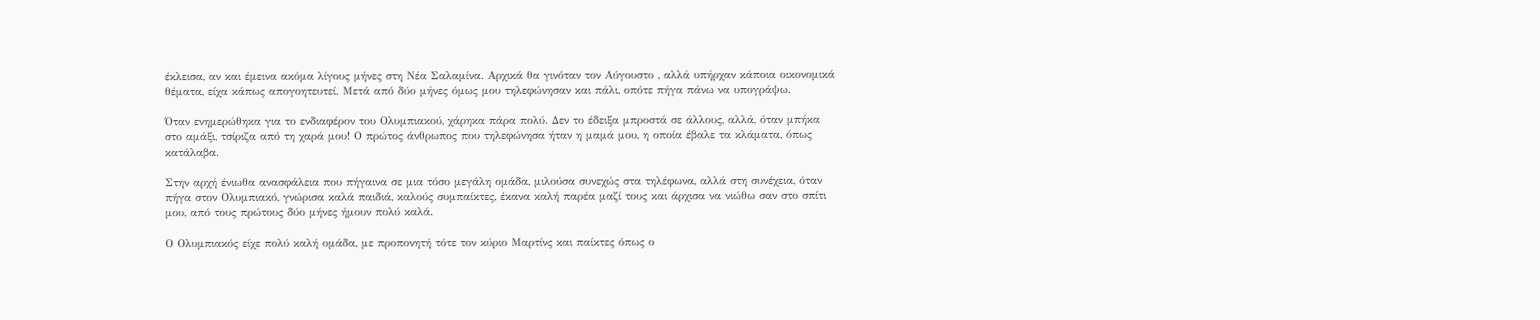έκλεισα, αν και έμεινα ακόμα λίγους μήνες στη Νέα Σαλαμίνα. Αρχικά θα γινόταν τον Αύγουστο , αλλά υπήρχαν κάποια οικονομικά θέματα, είχα κάπως απογοητευτεί. Μετά από δύο μήνες όμως μου τηλεφώνησαν και πάλι, οπότε πήγα πάνω να υπογράψω.

Όταν ενημερώθηκα για το ενδιαφέρον του Ολυμπιακού, χάρηκα πάρα πολύ. Δεν το έδειξα μπροστά σε άλλους, αλλά, όταν μπήκα στο αμάξι, τσίριζα από τη χαρά μου! Ο πρώτος άνθρωπος που τηλεφώνησα ήταν η μαμά μου, η οποία έβαλε τα κλάματα, όπως κατάλαβα.

Στην αρχή ένιωθα ανασφάλεια που πήγαινα σε μια τόσο μεγάλη ομάδα, μιλούσα συνεχώς στα τηλέφωνα, αλλά στη συνέχεια, όταν πήγα στον Ολυμπιακό, γνώρισα καλά παιδιά, καλούς συμπαίκτες, έκανα καλή παρέα μαζί τους και άρχισα να νιώθω σαν στο σπίτι μου, από τους πρώτους δύο μήνες ήμουν πολύ καλά.

Ο Ολυμπιακός είχε πολύ καλή ομάδα, με προπονητή τότε τον κύριο Μαρτίνς και παίκτες όπως ο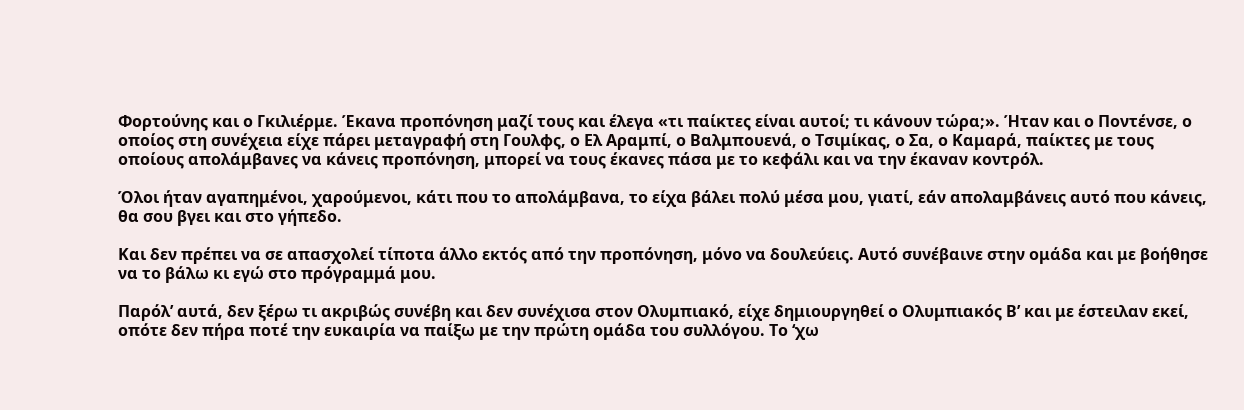Φορτούνης και ο Γκιλιέρμε. Έκανα προπόνηση μαζί τους και έλεγα «τι παίκτες είναι αυτοί; τι κάνουν τώρα;». Ήταν και ο Ποντένσε, ο οποίος στη συνέχεια είχε πάρει μεταγραφή στη Γουλφς, ο Ελ Αραμπί, ο Βαλμπουενά, ο Τσιμίκας, ο Σα, ο Καμαρά, παίκτες με τους οποίους απολάμβανες να κάνεις προπόνηση, μπορεί να τους έκανες πάσα με το κεφάλι και να την έκαναν κοντρόλ.

Όλοι ήταν αγαπημένοι, χαρούμενοι, κάτι που το απολάμβανα, το είχα βάλει πολύ μέσα μου, γιατί, εάν απολαμβάνεις αυτό που κάνεις, θα σου βγει και στο γήπεδο.

Και δεν πρέπει να σε απασχολεί τίποτα άλλο εκτός από την προπόνηση, μόνο να δουλεύεις. Αυτό συνέβαινε στην ομάδα και με βοήθησε να το βάλω κι εγώ στο πρόγραμμά μου.

Παρόλ’ αυτά, δεν ξέρω τι ακριβώς συνέβη και δεν συνέχισα στον Ολυμπιακό, είχε δημιουργηθεί ο Ολυμπιακός Β’ και με έστειλαν εκεί, οπότε δεν πήρα ποτέ την ευκαιρία να παίξω με την πρώτη ομάδα του συλλόγου. Το ‘χω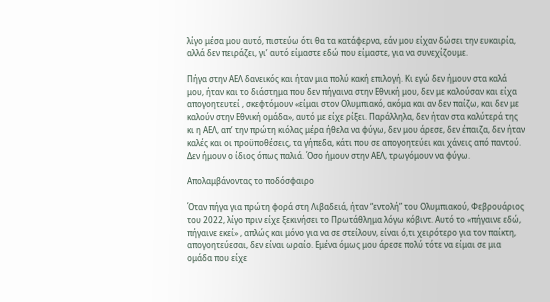λίγο μέσα μου αυτό, πιστεύω ότι θα τα κατάφερνα, εάν μου είχαν δώσει την ευκαιρία, αλλά δεν πειράζει, γι’ αυτό είμαστε εδώ που είμαστε, για να συνεχίζουμε.

Πήγα στην ΑΕΛ δανεικός και ήταν μια πολύ κακή επιλογή. Κι εγώ δεν ήμουν στα καλά μου, ήταν και το διάστημα που δεν πήγαινα στην Εθνική μου, δεν με καλούσαν και είχα απογοητευτεί , σκεφτόμουν «είμαι στον Ολυμπιακό, ακόμα και αν δεν παίζω, και δεν με καλούν στην Εθνική ομάδα», αυτό με είχε ρίξει. Παράλληλα, δεν ήταν στα καλύτερά της κι η ΑΕΛ, απ’ την πρώτη κιόλας μέρα ήθελα να φύγω, δεν μου άρεσε, δεν έπαιζα, δεν ήταν καλές και οι προϋποθέσεις, τα γήπεδα, κάτι που σε απογοητεύει και χάνεις από παντού. Δεν ήμουν ο ίδιος όπως παλιά. Όσο ήμουν στην ΑΕΛ, τρωγόμουν να φύγω.

Απολαμβάνοντας το ποδόσφαιρο

Όταν πήγα για πρώτη φορά στη Λιβαδειά, ήταν “εντολή” του Ολυμπιακού, Φεβρουάριος του 2022, λίγο πριν είχε ξεκινήσει το Πρωτάθλημα λόγω κόβιντ. Αυτό το «πήγαινε εδώ, πήγαινε εκεί» , απλώς και μόνο για να σε στείλουν, είναι ό,τι χειρότερο για τον παίκτη, απογοητεύεσαι, δεν είναι ωραίο. Εμένα όμως μου άρεσε πολύ τότε να είμαι σε μια ομάδα που είχε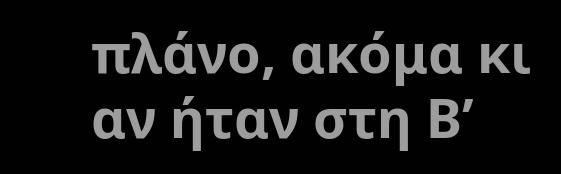πλάνο, ακόμα κι αν ήταν στη Β’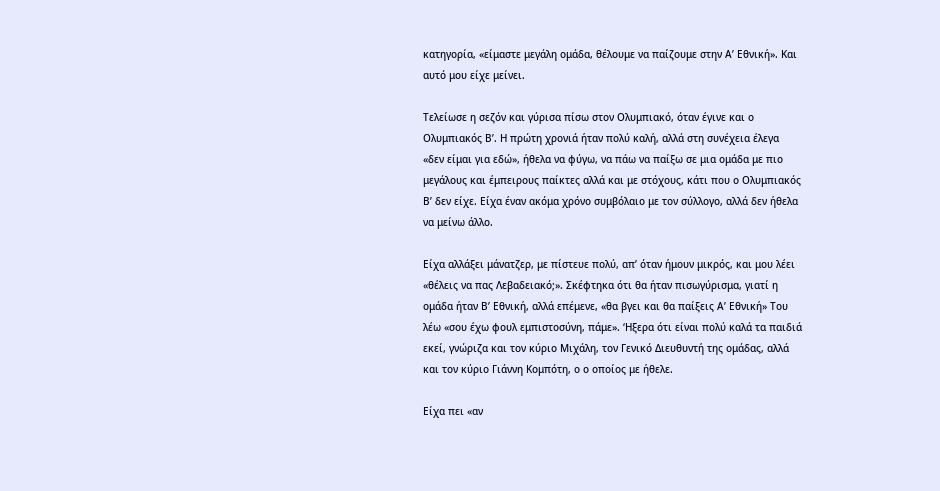κατηγορία, «είμαστε μεγάλη ομάδα, θέλουμε να παίζουμε στην Α’ Εθνική». Και αυτό μου είχε μείνει.

Τελείωσε η σεζόν και γύρισα πίσω στον Ολυμπιακό, όταν έγινε και ο Ολυμπιακός Β’. Η πρώτη χρονιά ήταν πολύ καλή, αλλά στη συνέχεια έλεγα «δεν είμαι για εδώ», ήθελα να φύγω, να πάω να παίξω σε μια ομάδα με πιο μεγάλους και έμπειρους παίκτες αλλά και με στόχους, κάτι που ο Ολυμπιακός Β’ δεν είχε. Είχα έναν ακόμα χρόνο συμβόλαιο με τον σύλλογο, αλλά δεν ήθελα να μείνω άλλο.

Είχα αλλάξει μάνατζερ, με πίστευε πολύ, απ’ όταν ήμουν μικρός, και μου λέει «θέλεις να πας Λεβαδειακό;». Σκέφτηκα ότι θα ήταν πισωγύρισμα, γιατί η ομάδα ήταν Β’ Εθνική, αλλά επέμενε, «θα βγει και θα παίξεις Α’ Εθνική» Του λέω «σου έχω φουλ εμπιστοσύνη, πάμε». ‘Ηξερα ότι είναι πολύ καλά τα παιδιά εκεί, γνώριζα και τον κύριο Μιχάλη, τον Γενικό Διευθυντή της ομάδας, αλλά και τον κύριο Γιάννη Κομπότη, ο ο οποίος με ήθελε.

Είχα πει «αν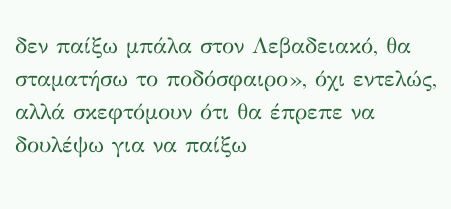δεν παίξω μπάλα στον Λεβαδειακό, θα σταματήσω το ποδόσφαιρο», όχι εντελώς, αλλά σκεφτόμουν ότι θα έπρεπε να δουλέψω για να παίξω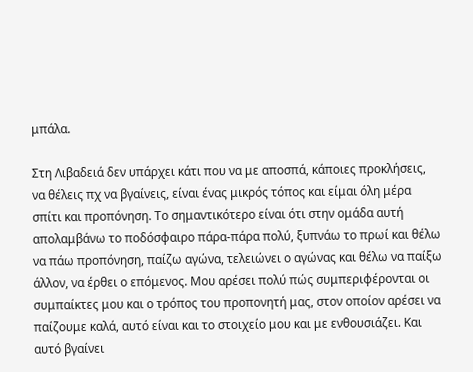μπάλα.

Στη Λιβαδειά δεν υπάρχει κάτι που να με αποσπά, κάποιες προκλήσεις, να θέλεις πχ να βγαίνεις, είναι ένας μικρός τόπος και είμαι όλη μέρα σπίτι και προπόνηση. Το σημαντικότερο είναι ότι στην ομάδα αυτή απολαμβάνω το ποδόσφαιρο πάρα-πάρα πολύ, ξυπνάω το πρωί και θέλω να πάω προπόνηση, παίζω αγώνα, τελειώνει ο αγώνας και θέλω να παίξω άλλον, να έρθει ο επόμενος. Μου αρέσει πολύ πώς συμπεριφέρονται οι συμπαίκτες μου και ο τρόπος του προπονητή μας, στον οποίον αρέσει να παίζουμε καλά, αυτό είναι και το στοιχείο μου και με ενθουσιάζει. Και αυτό βγαίνει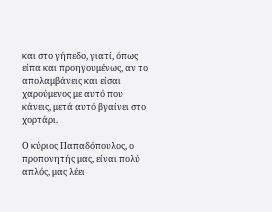και στο γήπεδο, γιατί, όπως είπα και προηγουμένως, αν το απολαμβάνεις και είσαι χαρούμενος με αυτό που κάνεις, μετά αυτό βγαίνει στο χορτάρι.

Ο κύριος Παπαδόπουλος, ο προπονητής μας, είναι πολύ απλός, μας λέει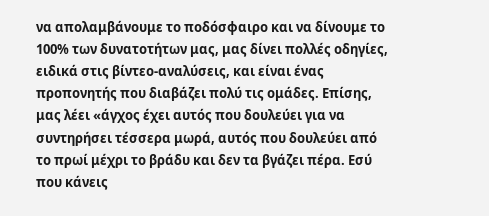να απολαμβάνουμε το ποδόσφαιρο και να δίνουμε το 100% των δυνατοτήτων μας, μας δίνει πολλές οδηγίες, ειδικά στις βίντεο-αναλύσεις, και είναι ένας προπονητής που διαβάζει πολύ τις ομάδες. Επίσης, μας λέει «άγχος έχει αυτός που δουλεύει για να συντηρήσει τέσσερα μωρά, αυτός που δουλεύει από το πρωί μέχρι το βράδυ και δεν τα βγάζει πέρα. Εσύ που κάνεις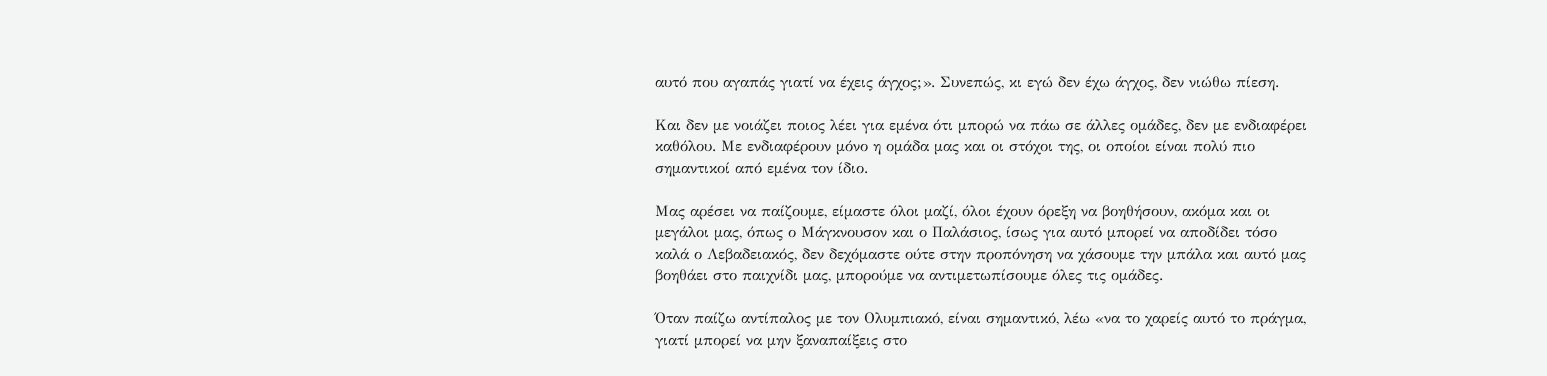αυτό που αγαπάς γιατί να έχεις άγχος;». Συνεπώς, κι εγώ δεν έχω άγχος, δεν νιώθω πίεση.

Και δεν με νοιάζει ποιος λέει για εμένα ότι μπορώ να πάω σε άλλες ομάδες, δεν με ενδιαφέρει καθόλου. Με ενδιαφέρουν μόνο η ομάδα μας και οι στόχοι της, οι οποίοι είναι πολύ πιο σημαντικοί από εμένα τον ίδιο.

Μας αρέσει να παίζουμε, είμαστε όλοι μαζί, όλοι έχουν όρεξη να βοηθήσουν, ακόμα και οι μεγάλοι μας, όπως ο Μάγκνουσον και ο Παλάσιος, ίσως για αυτό μπορεί να αποδίδει τόσο καλά ο Λεβαδειακός, δεν δεχόμαστε ούτε στην προπόνηση να χάσουμε την μπάλα και αυτό μας βοηθάει στο παιχνίδι μας, μπορούμε να αντιμετωπίσουμε όλες τις ομάδες.

Όταν παίζω αντίπαλος με τον Ολυμπιακό, είναι σημαντικό, λέω «να το χαρείς αυτό το πράγμα, γιατί μπορεί να μην ξαναπαίξεις στο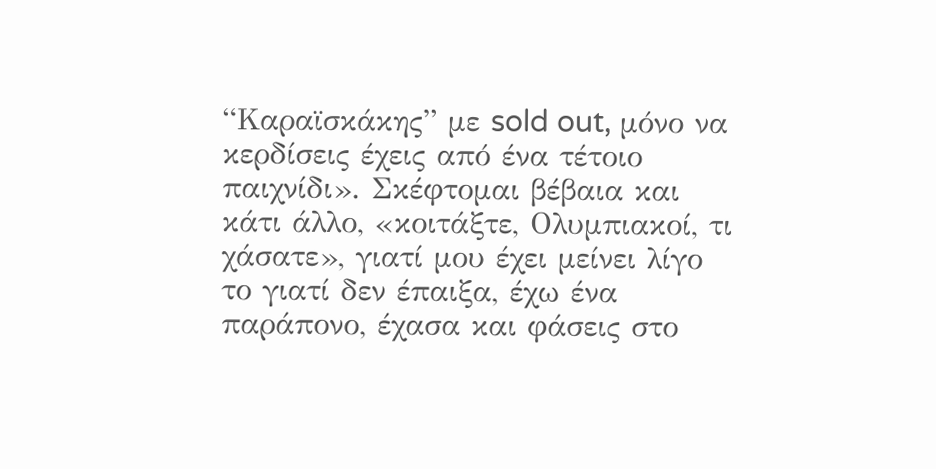“Καραϊσκάκης” με sold out, μόνο να κερδίσεις έχεις από ένα τέτοιο παιχνίδι». Σκέφτομαι βέβαια και κάτι άλλο, «κοιτάξτε, Ολυμπιακοί, τι χάσατε», γιατί μου έχει μείνει λίγο το γιατί δεν έπαιξα, έχω ένα παράπονο, έχασα και φάσεις στο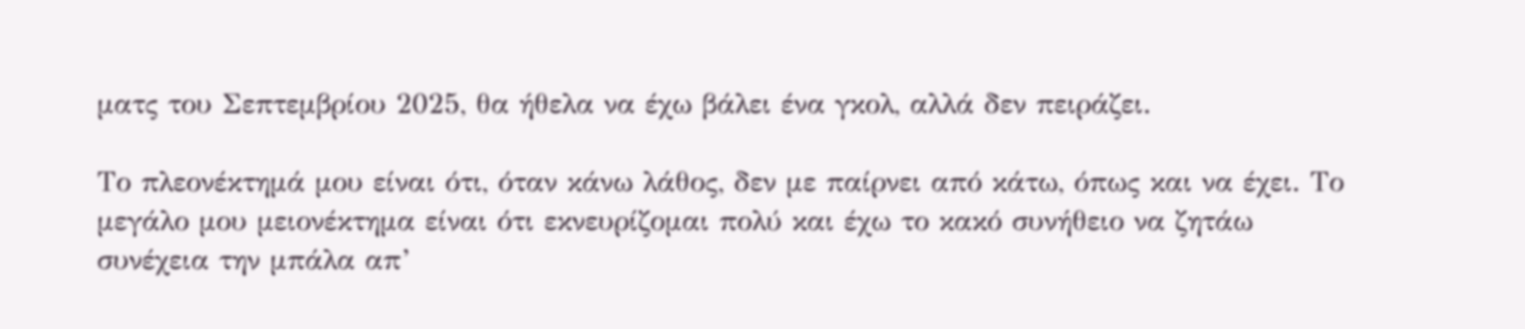ματς του Σεπτεμβρίου 2025, θα ήθελα να έχω βάλει ένα γκολ, αλλά δεν πειράζει.

Το πλεονέκτημά μου είναι ότι, όταν κάνω λάθος, δεν με παίρνει από κάτω, όπως και να έχει. Το μεγάλο μου μειονέκτημα είναι ότι εκνευρίζομαι πολύ και έχω το κακό συνήθειο να ζητάω συνέχεια την μπάλα απ’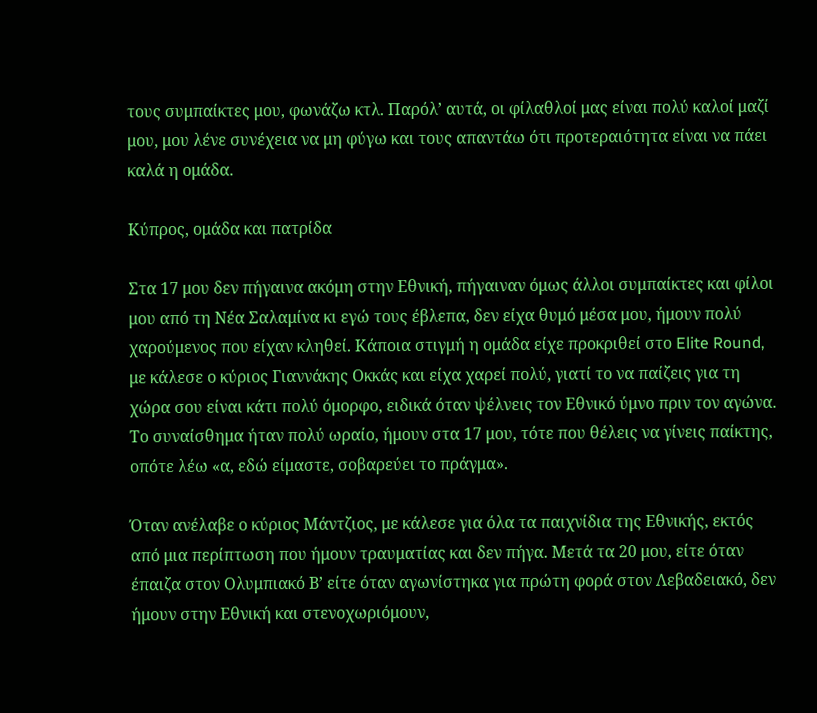τους συμπαίκτες μου, φωνάζω κτλ. Παρόλ’ αυτά, οι φίλαθλοί μας είναι πολύ καλοί μαζί μου, μου λένε συνέχεια να μη φύγω και τους απαντάω ότι προτεραιότητα είναι να πάει καλά η ομάδα.

Κύπρος, ομάδα και πατρίδα

Στα 17 μου δεν πήγαινα ακόμη στην Εθνική, πήγαιναν όμως άλλοι συμπαίκτες και φίλοι μου από τη Νέα Σαλαμίνα κι εγώ τους έβλεπα, δεν είχα θυμό μέσα μου, ήμουν πολύ χαρούμενος που είχαν κληθεί. Κάποια στιγμή η ομάδα είχε προκριθεί στο Elite Round, με κάλεσε ο κύριος Γιαννάκης Οκκάς και είχα χαρεί πολύ, γιατί το να παίζεις για τη χώρα σου είναι κάτι πολύ όμορφο, ειδικά όταν ψέλνεις τον Εθνικό ύμνο πριν τον αγώνα. Το συναίσθημα ήταν πολύ ωραίο, ήμουν στα 17 μου, τότε που θέλεις να γίνεις παίκτης, οπότε λέω «α, εδώ είμαστε, σοβαρεύει το πράγμα».

Όταν ανέλαβε ο κύριος Μάντζιος, με κάλεσε για όλα τα παιχνίδια της Εθνικής, εκτός από μια περίπτωση που ήμουν τραυματίας και δεν πήγα. Μετά τα 20 μου, είτε όταν έπαιζα στον Ολυμπιακό Β’ είτε όταν αγωνίστηκα για πρώτη φορά στον Λεβαδειακό, δεν ήμουν στην Εθνική και στενοχωριόμουν,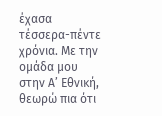έχασα τέσσερα-πέντε χρόνια. Με την ομάδα μου στην Α’ Εθνική, θεωρώ πια ότι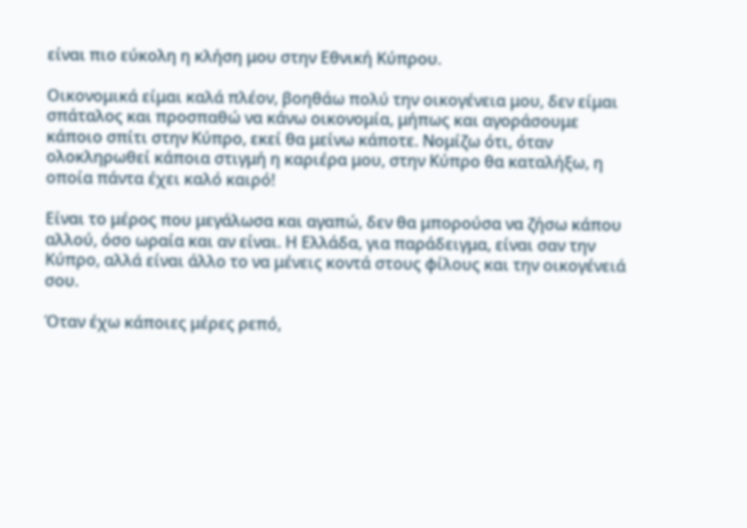είναι πιο εύκολη η κλήση μου στην Εθνική Κύπρου.

Οικονομικά είμαι καλά πλέον, βοηθάω πολύ την οικογένεια μου, δεν είμαι σπάταλος και προσπαθώ να κάνω οικονομία, μήπως και αγοράσουμε κάποιο σπίτι στην Κύπρο, εκεί θα μείνω κάποτε. Νομίζω ότι, όταν ολοκληρωθεί κάποια στιγμή η καριέρα μου, στην Κύπρο θα καταλήξω, η οποία πάντα έχει καλό καιρό!

Είναι το μέρος που μεγάλωσα και αγαπώ, δεν θα μπορούσα να ζήσω κάπου αλλού, όσο ωραία και αν είναι. Η Ελλάδα, για παράδειγμα, είναι σαν την Κύπρο, αλλά είναι άλλο το να μένεις κοντά στους φίλους και την οικογένειά σου.

Όταν έχω κάποιες μέρες ρεπό,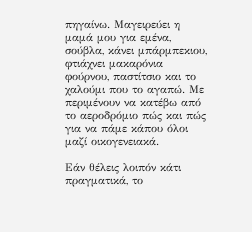πηγαίνω. Μαγειρεύει η μαμά μου για εμένα, σούβλα, κάνει μπάρμπεκιου, φτιάχνει μακαρόνια φούρνου, παστίτσιο και το χαλούμι που το αγαπώ. Με περιμένουν να κατέβω από το αεροδρόμιο πώς και πώς για να πάμε κάπου όλοι μαζί οικογενειακά.

Εάν θέλεις λοιπόν κάτι πραγματικά, το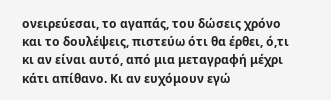ονειρεύεσαι, το αγαπάς, του δώσεις χρόνο και το δουλέψεις, πιστεύω ότι θα έρθει, ό,τι κι αν είναι αυτό, από μια μεταγραφή μέχρι κάτι απίθανο. Κι αν ευχόμουν εγώ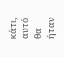κάτι, αυτό θα ήταν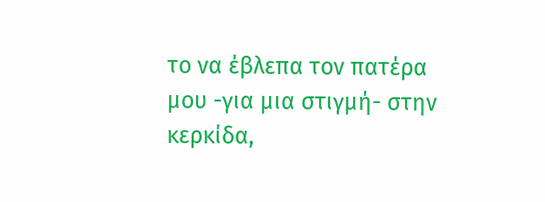το να έβλεπα τον πατέρα μου -για μια στιγμή- στην κερκίδα,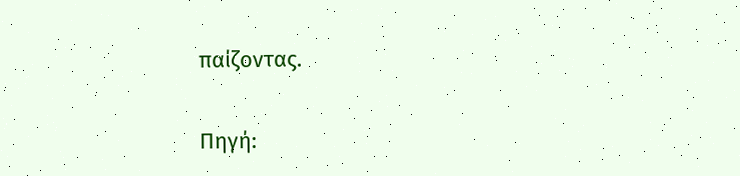παίζοντας.

Πηγή: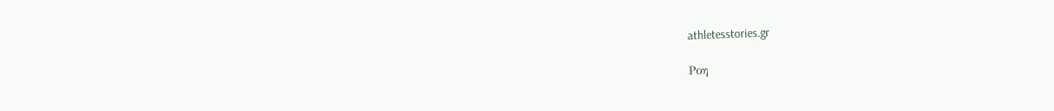athletesstories.gr

Ροη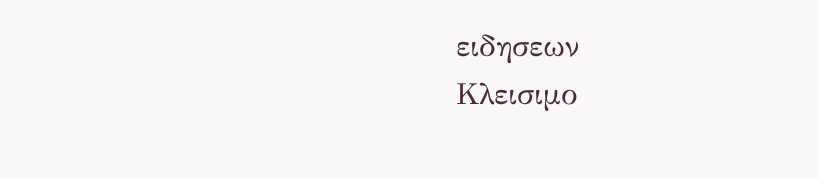ειδησεων
Κλεισιμο